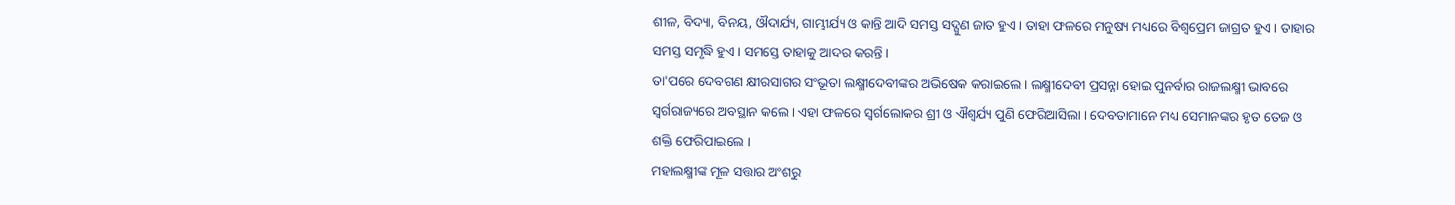ଶୀଳ, ବିଦ୍ୟା, ବିନୟ, ଔଦାର୍ଯ୍ୟ, ଗାମ୍ଭୀର୍ଯ୍ୟ ଓ କାନ୍ତି ଆଦି ସମସ୍ତ ସଦ୍ଗୁଣ ଜାତ ହୁଏ । ତାହା ଫଳରେ ମନୁଷ୍ୟ ମଧ୍ୟରେ ବିଶ୍ୱପ୍ରେମ ଜାଗ୍ରତ ହୁଏ । ତାହାର ସମସ୍ତ ସମୃଦ୍ଧି ହୁଏ । ସମସ୍ତେ ତାହାକୁ ଆଦର କରନ୍ତି ।
ତା'ପରେ ଦେବଗଣ କ୍ଷୀରସାଗର ସଂଭୂତା ଲକ୍ଷ୍ମୀଦେବୀଙ୍କର ଅଭିଷେକ କରାଇଲେ । ଲକ୍ଷ୍ମୀଦେବୀ ପ୍ରସନ୍ନା ହୋଇ ପୁନର୍ବାର ରାଜଲକ୍ଷ୍ମୀ ଭାବରେ ସ୍ୱର୍ଗରାଜ୍ୟରେ ଅବସ୍ଥାନ କଲେ । ଏହା ଫଳରେ ସ୍ୱର୍ଗଲୋକର ଶ୍ରୀ ଓ ଐଶ୍ୱର୍ଯ୍ୟ ପୁଣି ଫେରିଆସିଲା । ଦେବତାମାନେ ମଧ୍ୟ ସେମାନଙ୍କର ହୃତ ତେଜ ଓ ଶକ୍ତି ଫେରିପାଇଲେ ।
ମହାଲକ୍ଷ୍ମୀଙ୍କ ମୂଳ ସତ୍ତାର ଅଂଶରୁ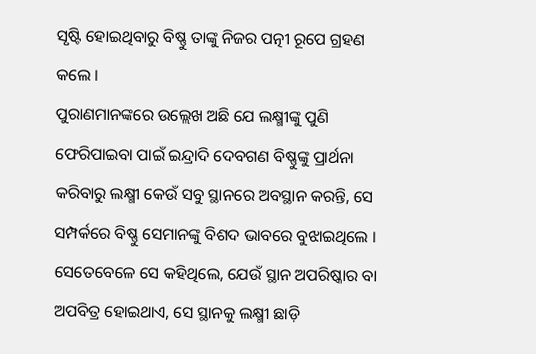ସୃଷ୍ଟି ହୋଇଥିବାରୁ ବିଷ୍ଣୁ ତାଙ୍କୁ ନିଜର ପତ୍ନୀ ରୂପେ ଗ୍ରହଣ କଲେ ।
ପୁରାଣମାନଙ୍କରେ ଉଲ୍ଲେଖ ଅଛି ଯେ ଲକ୍ଷ୍ମୀଙ୍କୁ ପୁଣି ଫେରିପାଇବା ପାଇଁ ଇନ୍ଦ୍ରାଦି ଦେବଗଣ ବିଷ୍ଣୁଙ୍କୁ ପ୍ରାର୍ଥନା କରିବାରୁ ଲକ୍ଷ୍ମୀ କେଉଁ ସବୁ ସ୍ଥାନରେ ଅବସ୍ଥାନ କରନ୍ତି, ସେ ସମ୍ପର୍କରେ ବିଷ୍ଣୁ ସେମାନଙ୍କୁ ବିଶଦ ଭାବରେ ବୁଝାଇଥିଲେ । ସେତେବେଳେ ସେ କହିଥିଲେ, ଯେଉଁ ସ୍ଥାନ ଅପରିଷ୍କାର ବା ଅପବିତ୍ର ହୋଇଥାଏ, ସେ ସ୍ଥାନକୁ ଲକ୍ଷ୍ମୀ ଛାଡ଼ି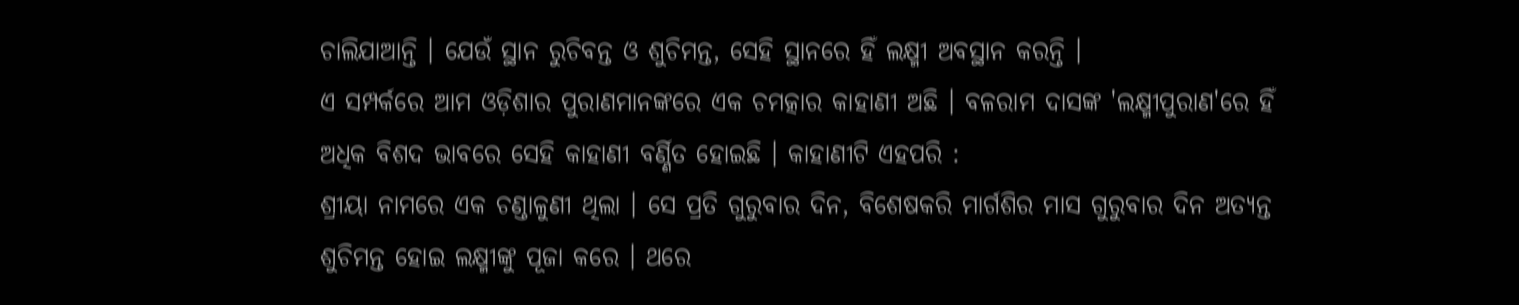ଚାଲିଯାଆନ୍ତି । ଯେଉଁ ସ୍ଥାନ ରୁଚିବନ୍ତ ଓ ଶୁଚିମନ୍ତ, ସେହି ସ୍ଥାନରେ ହିଁ ଲକ୍ଷ୍ମୀ ଅବସ୍ଥାନ କରନ୍ତି ।
ଏ ସମ୍ପର୍କରେ ଆମ ଓଡ଼ିଶାର ପୁରାଣମାନଙ୍କରେ ଏକ ଚମତ୍କାର କାହାଣୀ ଅଛି । ବଳରାମ ଦାସଙ୍କ 'ଲକ୍ଷ୍ମୀପୁରାଣ'ରେ ହିଁ ଅଧିକ ବିଶଦ ଭାବରେ ସେହି କାହାଣୀ ବର୍ଣ୍ଣିତ ହୋଇଛି । କାହାଣୀଟି ଏହପରି :
ଶ୍ରୀୟା ନାମରେ ଏକ ଚଣ୍ଡାଳୁଣୀ ଥିଲା । ସେ ପ୍ରତି ଗୁରୁବାର ଦିନ, ବିଶେଷକରି ମାର୍ଗଶିର ମାସ ଗୁରୁବାର ଦିନ ଅତ୍ୟନ୍ତ ଶୁଚିମନ୍ତ ହୋଇ ଲକ୍ଷ୍ମୀଙ୍କୁ ପୂଜା କରେ । ଥରେ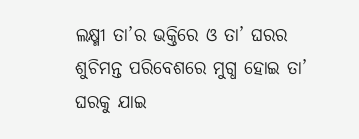ଲକ୍ଷ୍ମୀ ତା’ର ଭକ୍ତିରେ ଓ ତା’ ଘରର ଶୁଚିମନ୍ତ ପରିବେଶରେ ମୁଗ୍ଧ ହୋଇ ତା’ ଘରକୁ ଯାଇ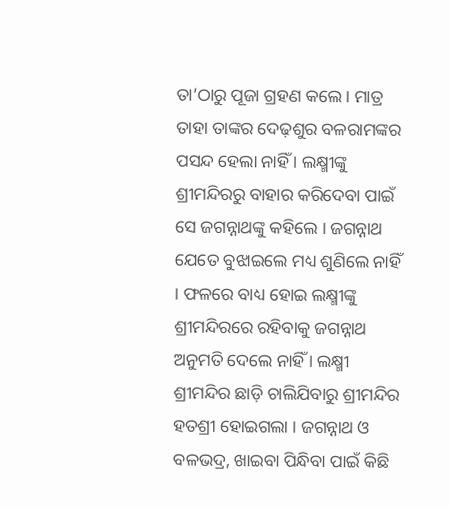ତା’ଠାରୁ ପୂଜା ଗ୍ରହଣ କଲେ । ମାତ୍ର ତାହା ତାଙ୍କର ଦେଢ଼ଶୁର ବଳରାମଙ୍କର ପସନ୍ଦ ହେଲା ନାହିଁ । ଲକ୍ଷ୍ମୀଙ୍କୁ ଶ୍ରୀମନ୍ଦିରରୁ ବାହାର କରିଦେବା ପାଇଁ ସେ ଜଗନ୍ନାଥଙ୍କୁ କହିଲେ । ଜଗନ୍ନାଥ ଯେତେ ବୁଝାଇଲେ ମଧ୍ୟ ଶୁଣିଲେ ନାହିଁ । ଫଳରେ ବାଧ୍ୟ ହୋଇ ଲକ୍ଷ୍ମୀଙ୍କୁ ଶ୍ରୀମନ୍ଦିରରେ ରହିବାକୁ ଜଗନ୍ନାଥ ଅନୁମତି ଦେଲେ ନାହିଁ । ଲକ୍ଷ୍ମୀ ଶ୍ରୀମନ୍ଦିର ଛାଡ଼ି ଚାଲିଯିବାରୁ ଶ୍ରୀମନ୍ଦିର ହତଶ୍ରୀ ହୋଇଗଲା । ଜଗନ୍ନାଥ ଓ ବଳଭଦ୍ର, ଖାଇବା ପିନ୍ଧିବା ପାଇଁ କିଛି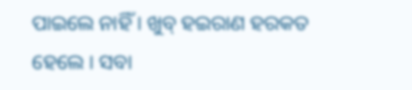ପାଇଲେ ନାହିଁ । ଖୁବ୍ ହଇରାଣ ହରକତ ହେଲେ । ସବା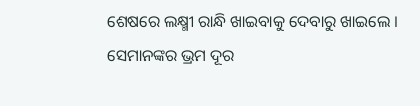ଶେଷରେ ଲକ୍ଷ୍ମୀ ରାନ୍ଧି ଖାଇବାକୁ ଦେବାରୁ ଖାଇଲେ । ସେମାନଙ୍କର ଭ୍ରମ ଦୂର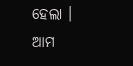ହେଲା ।
ଆମ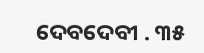ଦେବଦେବୀ . ୩୫